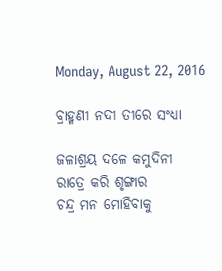Monday, August 22, 2016

ବ୍ରାହ୍ମଣୀ ନଦୀ ତୀରେ ସଂଧ୍ୟା

ଜଳାଶ୍ରୟ ଦଳେ କମୁଦିନୀ
ରାତ୍ରେ କରି ଶୃଙ୍ଗାର
ଚନ୍ଦ୍ର ମନ ମୋହିବାକୁ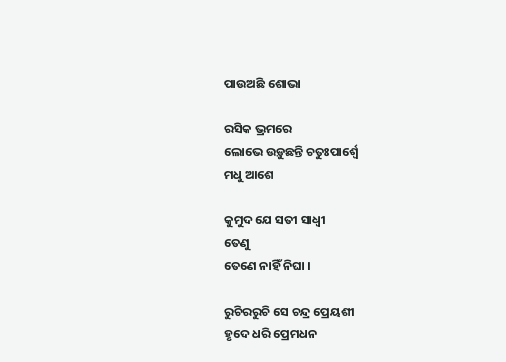ପାଉଅଛି ଶୋଭା

ରସିକ ଭ୍ରମରେ
ଲୋଭେ ଉଡ଼ୁଛନ୍ତି ଚତୁଃପାର୍ଶ୍ଵେ
ମଧୁ ଆଶେ

କୁମୁଦ ଯେ ସତୀ ସାଧ୍ଵୀ
ତେଣୁ
ତେଣେ ନାହିଁ ନିଘା ।

ରୁଚିରରୁଚି ସେ ଚନ୍ଦ୍ର ପ୍ରେୟଶୀ
ହୃଦେ ଧରି ପ୍ରେମଧନ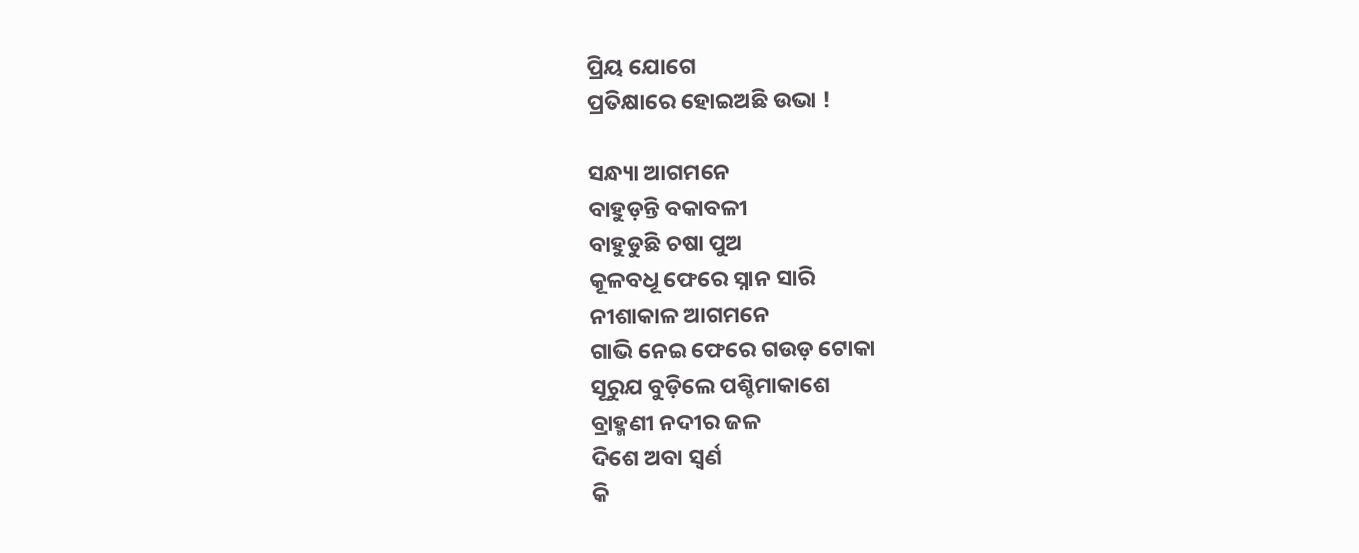ପ୍ରିୟ ଯୋଗେ
ପ୍ରତିକ୍ଷାରେ ହୋଇଅଛି ଉଭା !

ସନ୍ଧ୍ୟା ଆଗମନେ
ବାହୁଡ଼ନ୍ତି ବକାବଳୀ
ବାହୁଡୁଛି ଚଷା ପୁଅ
କୂଳବଧୂ ଫେରେ ସ୍ନାନ ସାରି
ନୀଶାକାଳ ଆଗମନେ
ଗାଭି ନେଇ ଫେରେ ଗଉଡ଼ ଟୋକା
ସୂରୁଯ ବୁଡ଼ିଲେ ପଶ୍ଚିମାକାଶେ
ବ୍ରାହ୍ମଣୀ ନଦୀର ଜଳ
ଦିଶେ ଅବା ସ୍ଵର୍ଣ
କି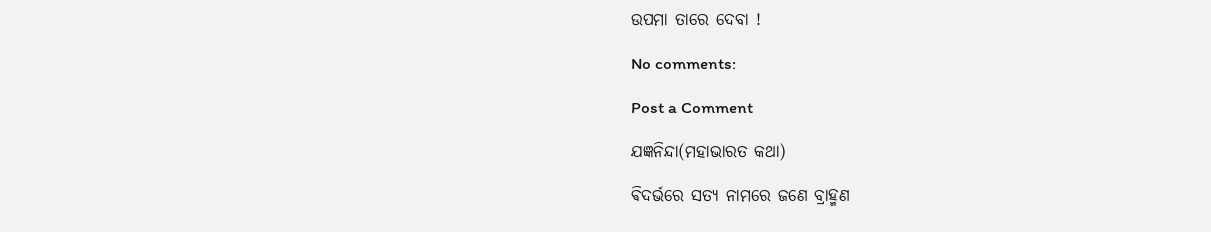ଉପମା ତାରେ ଦେବା !

No comments:

Post a Comment

ଯଜ୍ଞନିନ୍ଦା(ମହାଭାରତ କଥା)

ଵିଦର୍ଭରେ ସତ୍ୟ ନାମରେ ଜଣେ ବ୍ରାହ୍ମଣ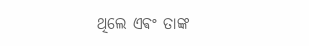ଥିଲେ ଏଵଂ ତାଙ୍କ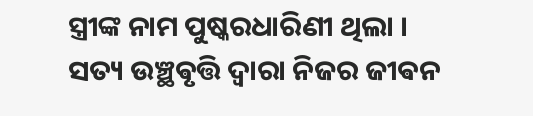ସ୍ତ୍ରୀଙ୍କ ନାମ ପୁଷ୍କରଧାରିଣୀ ଥିଲା । ସତ୍ୟ ଉଞ୍ଛଵୃତ୍ତି ଦ୍ଵାରା ନିଜର ଜୀଵନ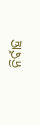ନିର୍ଵାହ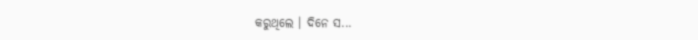କରୁଥିଲେ ‌। ଦିନେ ସ...